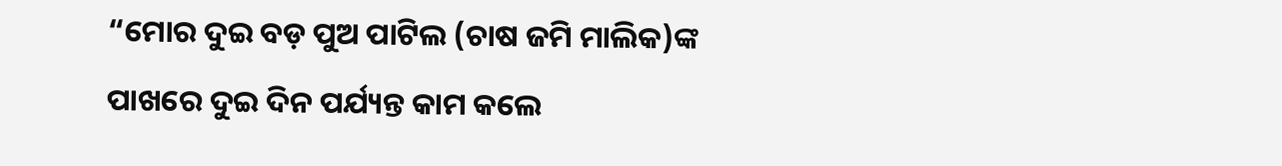“ମୋର ଦୁଇ ବଡ଼ ପୁଅ ପାଟିଲ (ଚାଷ ଜମି ମାଲିକ)ଙ୍କ ପାଖରେ ଦୁଇ ଦିନ ପର୍ଯ୍ୟନ୍ତ କାମ କଲେ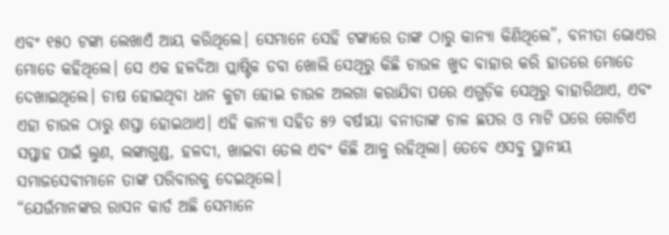ଏବଂ ୧୫୦ ଟଙ୍କା ଲେଖାଏଁ ଆୟ କରିଥିଲେ। ସେମାନେ ସେହି ଟଙ୍କାରେ ତାଙ୍କ ଠାରୁ କାନ୍ୟା କିଣିଥିଲେ”, ବନୀତା ଭୋଏର ମୋତେ କହିଥିଲେ। ସେ ଏକ ହଳଦିଆ ପ୍ଲାଷ୍ଟିକ ଡବା ଖୋଲି ସେଥିରୁ କିଛି ଚାଉଳ ଖୁଦ ବାହାର କରି ହାତରେ ମୋତେ ଦେଖାଇଥିଲେ। ଚାଷ ହୋଇଥିବା ଧାନ କୁଟା ହୋଇ ଚାଉଳ ଅଲଗା କରାଯିବା ପରେ ଏଗୁଡ଼ିକ ସେଥିରୁ ବାହାରିଥାଏ, ଏବଂ ଏହା ଚାଉଳ ଠାରୁ ଶସ୍ତା ହୋଇଥାଏ। ଏହି କାନ୍ୟା ସହିତ ୫୨ ବର୍ଷୀୟା ବନୀତାଙ୍କ ଚାଳ ଛପର ଓ ମାଟି ଘରେ ଗୋଟିଏ ସପ୍ତାହ ପାଇଁ ଲୁଣ, ଲଙ୍କାଗୁଣ୍ଡ, ହଳଦୀ, ଖାଇବା ତେଲ ଏବଂ କିଛି ଆଳୁ ରହିଥିଲା। ତେବେ ଏସବୁ ସ୍ଥାନୀୟ ସମାଜସେବୀମାନେ ତାଙ୍କ ପରିବାରକୁ ଦେଇଥିଲେ।
“ଯେଉଁମାନଙ୍କର ରାସନ କାର୍ଡ ଅଛି ସେମାନେ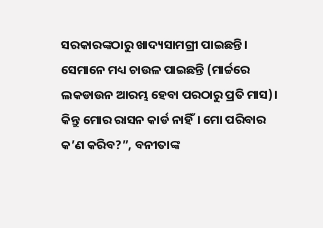ସରକାରଙ୍କଠାରୁ ଖାଦ୍ୟସାମଗ୍ରୀ ପାଇଛନ୍ତି। ସେମାନେ ମଧ୍ୟ ଚାଉଳ ପାଇଛନ୍ତି (ମାର୍ଚ୍ଚରେ ଲକଡାଉନ ଆରମ୍ଭ ହେବା ପରଠାରୁ ପ୍ରତି ମାସ)। କିନ୍ତୁ ମୋର ରାସନ କାର୍ଡ ନାହିଁ। ମୋ ପରିବାର କ’ଣ କରିବ?”, ବନୀତାଙ୍କ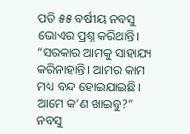ପତି ୫୫ ବର୍ଷୀୟ ନବସୁ ଭୋଏର ପ୍ରଶ୍ନ କରିଥାନ୍ତି। “ସରକାର ଆମକୁ ସାହାଯ୍ୟ କରିନାହାନ୍ତି। ଆମର କାମ ମଧ୍ୟ ବନ୍ଦ ହୋଇଯାଇଛି। ଆମେ କ’ଣ ଖାଇବୁ?”
ନବସୁ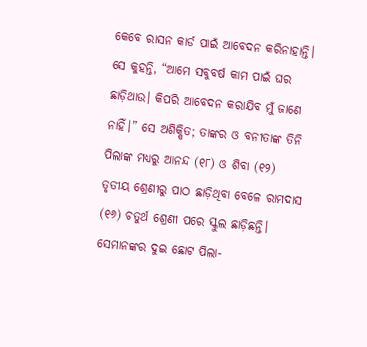କେବେ ରାସନ କାର୍ଡ ପାଇଁ ଆବେଦନ କରିନାହାନ୍ତି। ସେ କୁହନ୍ତି, “ଆମେ ସବୁବର୍ଷ କାମ ପାଇଁ ଘର ଛାଡ଼ିଥାଉ। କିପରି ଆବେଦନ କରାଯିବ ମୁଁ ଜାଣେ ନାହିଁ।” ସେ ଅଶିକ୍ଷିତ; ତାଙ୍କର ଓ ବନୀତାଙ୍କ ତିନି ପିଲାଙ୍କ ମଧ୍ୟରୁ ଆନନ୍ଦ (୧୮) ଓ ଶିବା (୧୨) ତୃତୀୟ ଶ୍ରେଣୀରୁ ପାଠ ଛାଡ଼ିଥିବା ବେଳେ ରାମଦାସ (୧୬) ଚତୁର୍ଥ ଶ୍ରେଣୀ ପରେ ସ୍କୁଲ ଛାଡ଼ିଛନ୍ତି। ସେମାନଙ୍କର ଦୁଇ ଛୋଟ ପିଲା-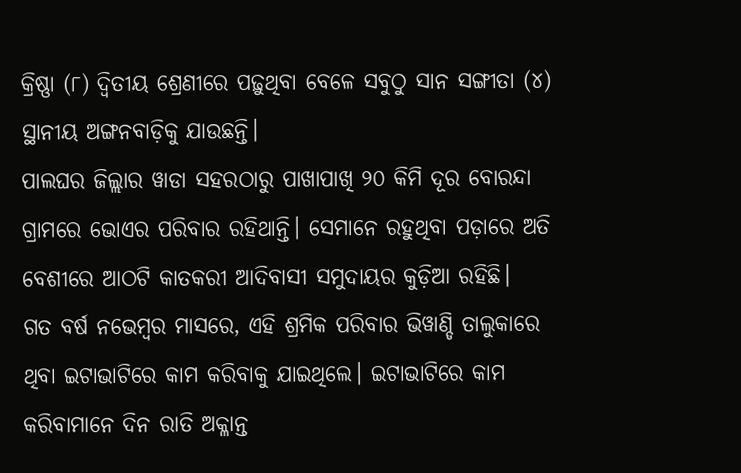କ୍ରିଷ୍ଣା (୮) ଦ୍ୱିତୀୟ ଶ୍ରେଣୀରେ ପଢ଼ୁଥିବା ବେଳେ ସବୁଠୁ ସାନ ସଙ୍ଗୀତା (୪) ସ୍ଥାନୀୟ ଅଙ୍ଗନବାଡ଼ିକୁ ଯାଉଛନ୍ତି।
ପାଲଘର ଜିଲ୍ଲାର ୱାଡା ସହରଠାରୁ ପାଖାପାଖି ୨୦ କିମି ଦୂର ବୋରନ୍ଦା ଗ୍ରାମରେ ଭୋଏର ପରିବାର ରହିଥାନ୍ତି। ସେମାନେ ରହୁଥିବା ପଡ଼ାରେ ଅତି ବେଶୀରେ ଆଠଟି କାତକରୀ ଆଦିବାସୀ ସମୁଦାୟର କୁଡ଼ିଆ ରହିଛି।
ଗତ ବର୍ଷ ନଭେମ୍ବର ମାସରେ, ଏହି ଶ୍ରମିକ ପରିବାର ଭିୱାଣ୍ଡି ତାଲୁକାରେ ଥିବା ଇଟାଭାଟିରେ କାମ କରିବାକୁ ଯାଇଥିଲେ। ଇଟାଭାଟିରେ କାମ କରିବାମାନେ ଦିନ ରାତି ଅକ୍ଳାନ୍ତ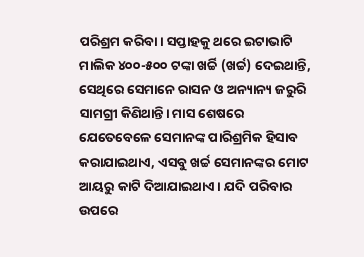ପରିଶ୍ରମ କରିବା। ସପ୍ତାହକୁ ଥରେ ଇଟାଭାଟି ମାଲିକ ୪୦୦-୫୦୦ ଟଙ୍କା ଖର୍ଚ୍ଚି (ଖର୍ଚ୍ଚ) ଦେଇଥାନ୍ତି, ସେଥିରେ ସେମାନେ ରାସନ ଓ ଅନ୍ୟାନ୍ୟ ଜରୁରି ସାମଗ୍ରୀ କିଣିଥାନ୍ତି। ମାସ ଶେଷରେ ଯେତେବେଳେ ସେମାନଙ୍କ ପାରିଶ୍ରମିକ ହିସାବ କରାଯାଇଥାଏ, ଏସବୁ ଖର୍ଚ୍ଚ ସେମାନଙ୍କର ମୋଟ ଆୟରୁ କାଟି ଦିଆଯାଇଥାଏ। ଯଦି ପରିବାର ଉପରେ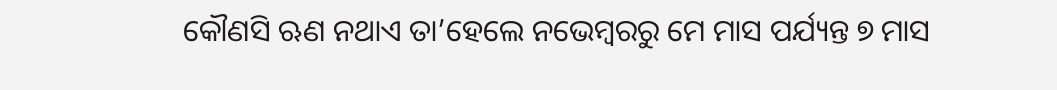କୌଣସି ଋଣ ନଥାଏ ତା’ହେଲେ ନଭେମ୍ବରରୁ ମେ ମାସ ପର୍ଯ୍ୟନ୍ତ ୭ ମାସ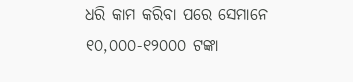ଧରି କାମ କରିବା ପରେ ସେମାନେ ୧୦,୦୦୦-୧୨୦୦୦ ଟଙ୍କା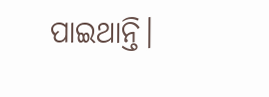ପାଇଥାନ୍ତି।